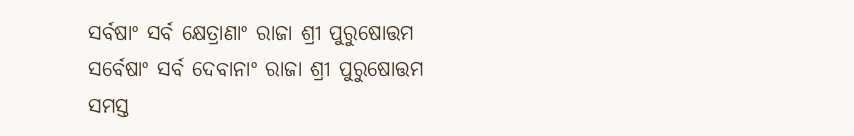ସର୍ବଷାଂ ସର୍ବ କ୍ଷେତ୍ରାଣାଂ ରାଜା ଶ୍ରୀ ପୁରୁଷୋତ୍ତମ
ସର୍ବେଷାଂ ସର୍ବ ଦେବାନାଂ ରାଜା ଶ୍ରୀ ପୁରୁଷୋତ୍ତମ
ସମସ୍ତ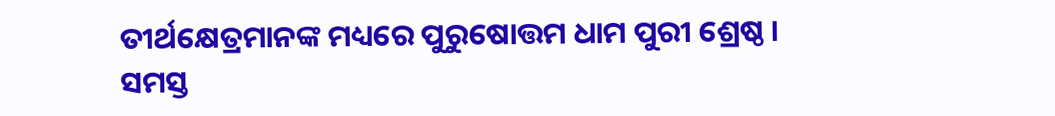ତୀର୍ଥକ୍ଷେତ୍ରମାନଙ୍କ ମଧ୍ୟରେ ପୁରୁଷୋତ୍ତମ ଧାମ ପୁରୀ ଶ୍ରେଷ୍ଠ । ସମସ୍ତ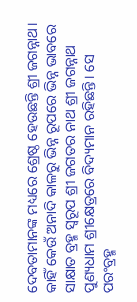ଦେବତାମାନଙ୍କ ମଧ୍ୟରେ ଶ୍ରେଷ୍ଠ ହେଉଛନ୍ତି ଶ୍ରୀ ଜଗନ୍ନାଥ। କାହିଁ କେଉଁ ଅନାଦି କାଳରୁ ଭିନ୍ନ ରୂପରେ ଭିନ୍ନ ଭାବରେ ସାକ୍ଷାତ ବ୍ରହ୍ମ ସ୍ୱରୂପ ଶ୍ରୀ ଜଗତର ନାଥ ଶ୍ରୀ ଜଗନ୍ନାଥ ପୁଣ୍ୟଧାମ ଶ୍ରୀକ୍ଷେତ୍ରରେ ବିଦ୍ୟମାନ ରହିଛନ୍ତି। ସେ ପରଂବ୍ରହ୍ମ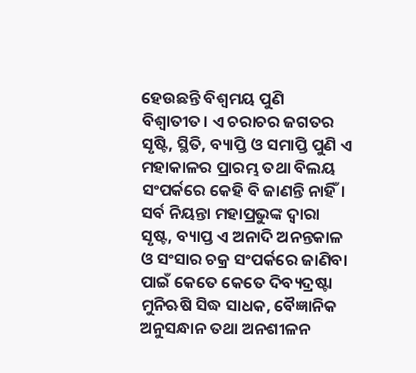ହେଉଛନ୍ତି ବିଶ୍ୱମୟ ପୁଣି ବିଶ୍ୱାତୀତ। ଏ ଚରାଚର ଜଗତର ସୃଷ୍ଟି, ସ୍ଥିତି, ବ୍ୟାପ୍ତି ଓ ସମାପ୍ତି ପୁଣି ଏ ମହାକାଳର ପ୍ରାରମ୍ଭ ତଥା ବିଲୟ ସଂପର୍କରେ କେହି ବି ଜାଣନ୍ତି ନାହିଁ। ସର୍ବ ନିୟନ୍ତା ମହାପ୍ରଭୁଙ୍କ ଦ୍ୱାରା ସୃଷ୍ଟ, ବ୍ୟାପ୍ତ ଏ ଅନାଦି ଅନନ୍ତକାଳ ଓ ସଂସାର ଚକ୍ର ସଂପର୍କରେ ଜାଣିବା ପାଇଁ କେତେ କେତେ ଦିବ୍ୟଦ୍ରଷ୍ଟା ମୁନିଋଷି ସିଦ୍ଧ ସାଧକ, ବୈଜ୍ଞାନିକ ଅନୁସନ୍ଧାନ ତଥା ଅନଶୀଳନ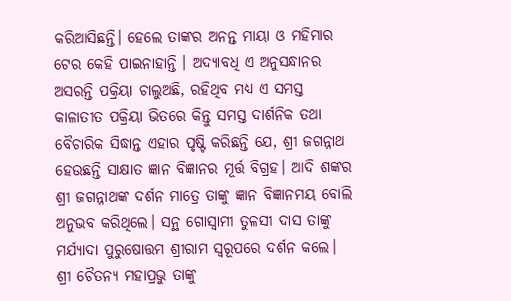କରିଆସିଛନ୍ତି। ହେଲେ ତାଙ୍କର ଅନନ୍ତ ମାୟା ଓ ମହିମାର ଟେର କେହି ପାଇନାହାନ୍ତି । ଅଦ୍ୟାବଧି ଏ ଅନୁସନ୍ଧାନର ଅସରନ୍ତି ପକ୍ରିୟା ଚାଲୁଅଛି, ରହିଥିବ ମଧ୍ୟ ଏ ସମସ୍ତ କାଳାତୀତ ପକ୍ରିୟା ଭିତରେ କିନ୍ତୁ ସମସ୍ତ ଦାର୍ଶନିକ ତଥା ବୈଚାରିକ ସିଦ୍ଧାନ୍ତ ଏହାର ପୃଷ୍ଟି କରିଛନ୍ତି ଯେ, ଶ୍ରୀ ଜଗନ୍ନାଥ ହେଉଛନ୍ତି ସାକ୍ଷାତ ଜ୍ଞାନ ବିଜ୍ଞାନର ମୂର୍ତ୍ତ ବିଗ୍ରହ। ଆଦି ଶଙ୍କର ଶ୍ରୀ ଜଗନ୍ନାଥଙ୍କ ଦର୍ଶନ ମାତ୍ରେ ତାଙ୍କୁ ଜ୍ଞାନ ବିଜ୍ଞାନମୟ ବୋଲି ଅନୁଭବ କରିଥିଲେ। ସନ୍ଥ ଗୋସ୍ୱାମୀ ତୁଳସୀ ଦାସ ତାଙ୍କୁ ମର୍ଯ୍ୟାଦା ପୁରୁଷୋତ୍ତମ ଶ୍ରୀରାମ ସ୍ୱରୂପରେ ଦର୍ଶନ କଲେ। ଶ୍ରୀ ଚୈତନ୍ୟ ମହାପ୍ରଭୁ ତାଙ୍କୁ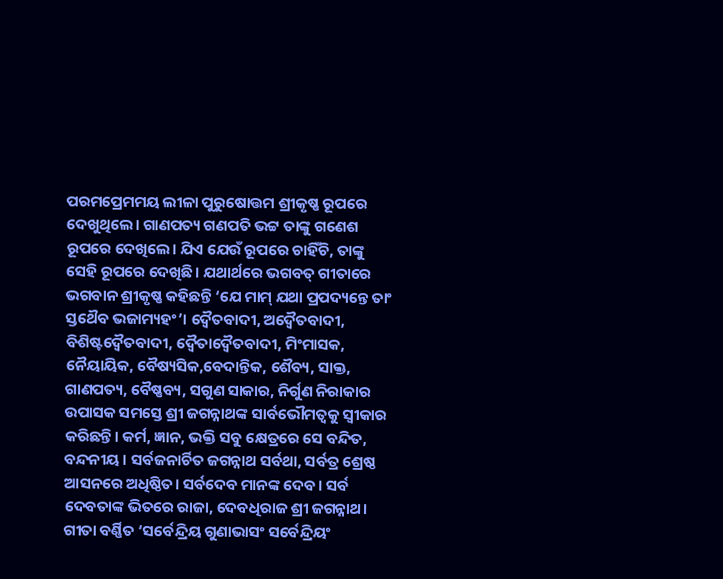ପରମପ୍ରେମମୟ ଲୀଳା ପୁରୁଷୋତ୍ତମ ଶ୍ରୀକୃଷ୍ଣ ରୂପରେ ଦେଖୁଥିଲେ। ଗାଣପତ୍ୟ ଗଣପତି ଭଟ୍ଟ ତାଙ୍କୁ ଗଣେଶ ରୂପରେ ଦେଖିଲେ। ଯିଏ ଯେଉଁ ରୂପରେ ଚାହିଁଚି, ତାଙ୍କୁ ସେହି ରୂପରେ ଦେଖିଛି। ଯଥାର୍ଥରେ ଭଗବତ୍ ଗୀତାରେ ଭଗବାନ ଶ୍ରୀକୃଷ୍ଣ କହିଛନ୍ତି ‘ଯେ ମାମ୍ ଯଥା ପ୍ରପଦ୍ୟନ୍ତେ ତାଂ ସ୍ତଥୈବ ଭଜାମ୍ୟହଂ’। ଦ୍ୱୈତବାଦୀ, ଅଦ୍ୱୈତବାଦୀ, ବିଶିଷ୍ଟଦ୍ୱୈତବାଦୀ, ଦ୍ୱୈତାଦ୍ୱୈତବାଦୀ, ମିଂମାସକ, ନୈୟାୟିକ, ବୈଷ୍ୟସିକ,ବେଦାନ୍ତିକ, ଶୈବ୍ୟ, ସାକ୍ତ, ଗାଣପତ୍ୟ, ବୈଷ୍ଣବ୍ୟ, ସଗୁଣ ସାକାର, ନିର୍ଗୁଣ ନିରାକାର ଉପାସକ ସମସ୍ତେ ଶ୍ରୀ ଜଗନ୍ନାଥଙ୍କ ସାର୍ବଭୌମତ୍ୱକୁ ସ୍ୱୀକାର କରିଛନ୍ତି। କର୍ମ, ଜ୍ଞାନ, ଭକ୍ତି ସବୁ କ୍ଷେତ୍ରରେ ସେ ବନ୍ଦିତ, ବନ୍ଦନୀୟ । ସର୍ବଜନାର୍ଚିତ ଜଗନ୍ନାଥ ସର୍ବଥା, ସର୍ବତ୍ର ଶ୍ରେଷ୍ଠ ଆସନରେ ଅଧିଷ୍ଠିତ। ସର୍ବଦେବ ମାନଙ୍କ ଦେବ। ସର୍ବ ଦେବତାଙ୍କ ଭିତରେ ରାଜା, ଦେବଧିରାଜ ଶ୍ରୀ ଜଗନ୍ନାଥ।
ଗୀତା ବର୍ଣ୍ଣିତ ‘ସର୍ବେନ୍ଦ୍ରିୟ ଗୁଣାଭାସଂ ସର୍ବେନ୍ଦ୍ରିୟଂ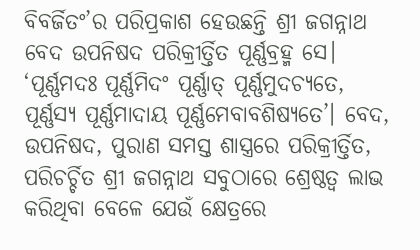ବିବର୍ଜିତଂ’ର ପରିପ୍ରକାଶ ହେଉଛନ୍ତି ଶ୍ରୀ ଜଗନ୍ନାଥ ବେଦ ଉପନିଷଦ ପରିକ୍ରୀର୍ତ୍ତିତ ପୂର୍ଣ୍ଣବ୍ରହ୍ମ ସେ। ‘ପୂର୍ଣ୍ଣମଦଃ ପୂର୍ଣ୍ଣମିଦଂ ପୂର୍ଣ୍ଣାତ୍ ପୂର୍ଣ୍ଣମୁଦଚ୍ୟତେ, ପୂର୍ଣ୍ଣସ୍ୟ ପୂର୍ଣ୍ଣମାଦାୟ ପୂର୍ଣ୍ଣମେବାବଶିଷ୍ୟତେ’। ବେଦ, ଉପନିଷଦ, ପୁରାଣ ସମସ୍ତ ଶାସ୍ତ୍ରରେ ପରିକ୍ରୀର୍ତ୍ତିତ, ପରିଚର୍ଚ୍ଚିତ ଶ୍ରୀ ଜଗନ୍ନାଥ ସବୁଠାରେ ଶ୍ରେଷ୍ଠତ୍ୱ ଲାଭ କରିଥିବା ବେଳେ ଯେଉଁ କ୍ଷେତ୍ରରେ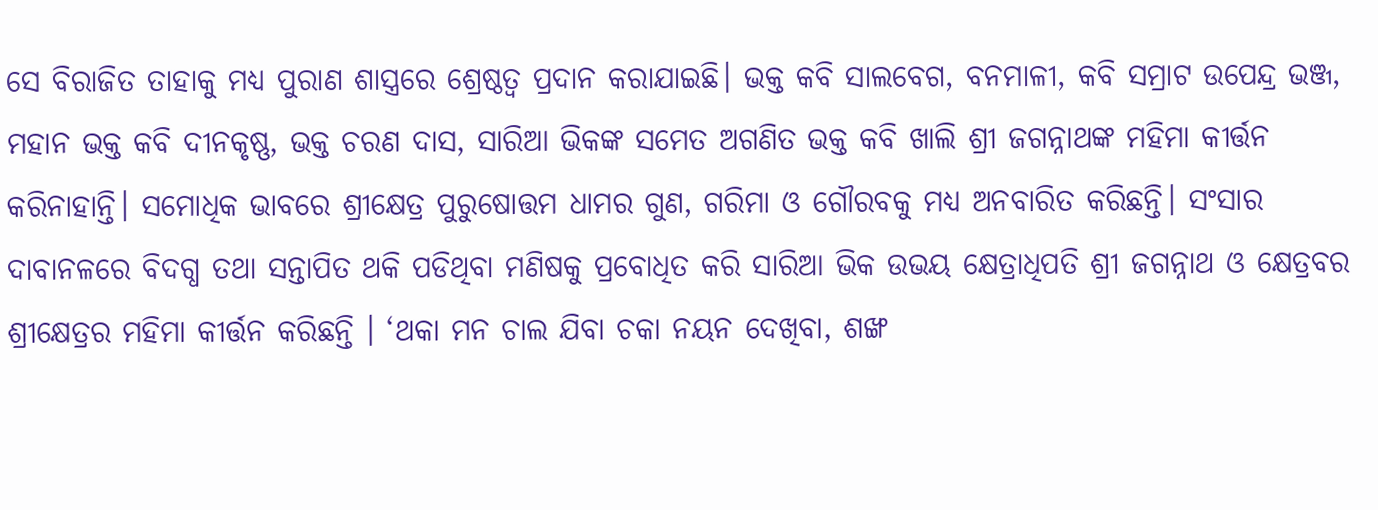ସେ ବିରାଜିତ ତାହାକୁ ମଧ୍ୟ ପୁରାଣ ଶାସ୍ତ୍ରରେ ଶ୍ରେଷ୍ଠତ୍ୱ ପ୍ରଦାନ କରାଯାଇଛି। ଭକ୍ତ କବି ସାଲବେଗ, ବନମାଳୀ, କବି ସମ୍ରାଟ ଉପେନ୍ଦ୍ର ଭଞ୍ଜ, ମହାନ ଭକ୍ତ କବି ଦୀନକୃଷ୍ଣ, ଭକ୍ତ ଚରଣ ଦାସ, ସାରିଆ ଭିକଙ୍କ ସମେତ ଅଗଣିତ ଭକ୍ତ କବି ଖାଲି ଶ୍ରୀ ଜଗନ୍ନାଥଙ୍କ ମହିମା କୀର୍ତ୍ତନ କରିନାହାନ୍ତି। ସମୋଧିକ ଭାବରେ ଶ୍ରୀକ୍ଷେତ୍ର ପୁରୁଷୋତ୍ତମ ଧାମର ଗୁଣ, ଗରିମା ଓ ଗୌରବକୁ ମଧ୍ୟ ଅନବାରିତ କରିଛନ୍ତି। ସଂସାର ଦାବାନଳରେ ବିଦଗ୍ଧ ତଥା ସନ୍ତାପିତ ଥକି ପଡିଥିବା ମଣିଷକୁ ପ୍ରବୋଧିତ କରି ସାରିଆ ଭିକ ଉଭୟ କ୍ଷେତ୍ରାଧିପତି ଶ୍ରୀ ଜଗନ୍ନାଥ ଓ କ୍ଷେତ୍ରବର ଶ୍ରୀକ୍ଷେତ୍ରର ମହିମା କୀର୍ତ୍ତନ କରିଛନ୍ତି । ‘ଥକା ମନ ଚାଲ ଯିବା ଚକା ନୟନ ଦେଖିବା, ଶଙ୍ଖ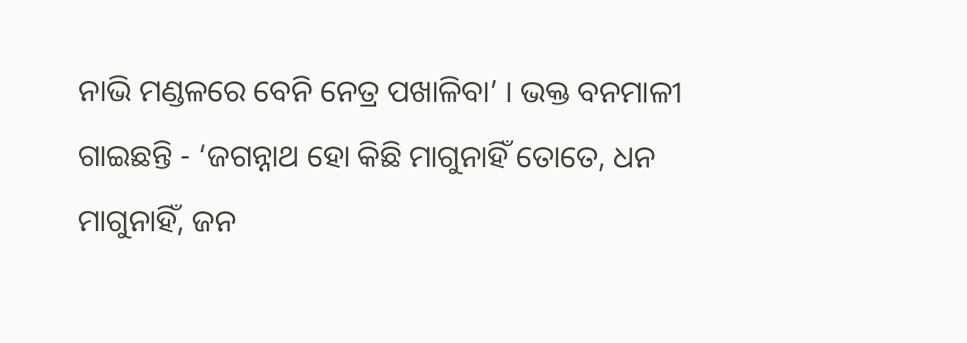ନାଭି ମଣ୍ଡଳରେ ବେନି ନେତ୍ର ପଖାଳିବା’ । ଭକ୍ତ ବନମାଳୀ ଗାଇଛନ୍ତି - ‘ଜଗନ୍ନାଥ ହୋ କିଛି ମାଗୁନାହିଁ ତୋତେ, ଧନ ମାଗୁନାହିଁ, ଜନ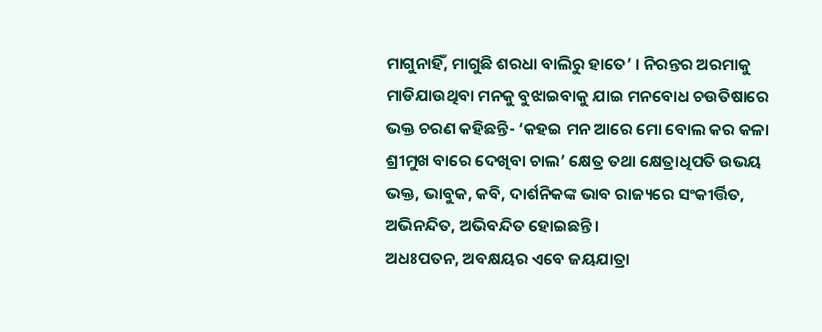ମାଗୁନାହିଁ, ମାଗୁଛି ଶରଧା ବାଲିରୁ ହାତେ’ । ନିରନ୍ତର ଅରମାକୁ ମାଡିଯାଉଥିବା ମନକୁ ବୁଝାଇବାକୁ ଯାଇ ମନବୋଧ ଚଉତିଷାରେ ଭକ୍ତ ଚରଣ କହିଛନ୍ତି- ‘କହଇ ମନ ଆରେ ମୋ ବୋଲ କର କଳା ଶ୍ରୀମୁଖ ବାରେ ଦେଖିବା ଚାଲ’ କ୍ଷେତ୍ର ତଥା କ୍ଷେତ୍ରାଧିପତି ଉଭୟ ଭକ୍ତ, ଭାବୁକ, କବି, ଦାର୍ଶନିକଙ୍କ ଭାବ ରାଜ୍ୟରେ ସଂକୀର୍ତ୍ତିତ, ଅଭିନନ୍ଦିତ, ଅଭିବନ୍ଦିତ ହୋଇଛନ୍ତି।
ଅଧଃପତନ, ଅବକ୍ଷୟର ଏବେ ଜୟଯାତ୍ରା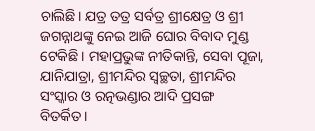ଚାଲିଛି। ଯତ୍ର ତତ୍ର ସର୍ବତ୍ର ଶ୍ରୀକ୍ଷେତ୍ର ଓ ଶ୍ରୀ ଜଗନ୍ନାଥଙ୍କୁ ନେଇ ଆଜି ଘୋର ବିବାଦ ମୁଣ୍ଡ ଟେକିଛି। ମହାପ୍ରଭୁଙ୍କ ନୀତିକାନ୍ତି, ସେବା ପୂଜା, ଯାନିଯାତ୍ରା, ଶ୍ରୀମନ୍ଦିର ସ୍ୱଚ୍ଛତା, ଶ୍ରୀମନ୍ଦିର ସଂସ୍କାର ଓ ରତ୍ନଭଣ୍ଡାର ଆଦି ପ୍ରସଙ୍ଗ ବିତର୍କିତ।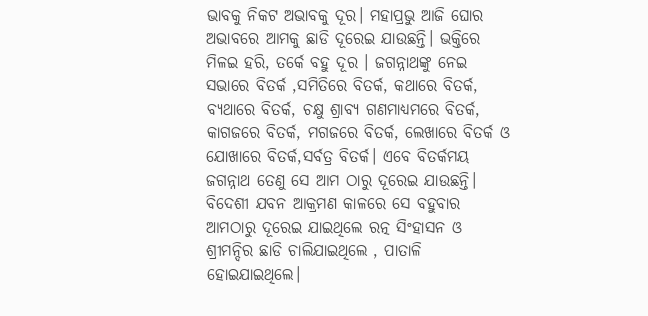ଭାବକୁ ନିକଟ ଅଭାବକୁ ଦୂର। ମହାପ୍ରଭୁ ଆଜି ଘୋର ଅଭାବରେ ଆମକୁ ଛାଡି ଦୂରେଇ ଯାଉଛନ୍ତି। ଭକ୍ତିରେ ମିଳଇ ହରି, ତର୍କେ ବହୁ ଦୂର । ଜଗନ୍ନାଥଙ୍କୁ ନେଇ ସଭାରେ ବିତର୍କ ,ସମିତିରେ ବିତର୍କ, କଥାରେ ବିତର୍କ, ବ୍ୟଥାରେ ବିତର୍କ, ଚକ୍ଷୁ ଶ୍ରାବ୍ୟ ଗଣମାଧ୍ୟମରେ ବିତର୍କ, କାଗଜରେ ବିତର୍କ, ମଗଜରେ ବିତର୍କ, ଲେଖାରେ ବିତର୍କ ଓ ଯୋଖାରେ ବିତର୍କ,ସର୍ବତ୍ର ବିତର୍କ। ଏବେ ବିତର୍କମୟ ଜଗନ୍ନାଥ ତେଣୁ ସେ ଆମ ଠାରୁ ଦୂରେଇ ଯାଉଛନ୍ତି। ବିଦେଶୀ ଯବନ ଆକ୍ରମଣ କାଳରେ ସେ ବହୁବାର ଆମଠାରୁ ଦୂରେଇ ଯାଇଥିଲେ ରତ୍ନ ସିଂହାସନ ଓ ଶ୍ରୀମନ୍ଦିର ଛାଡି ଚାଲିଯାଇଥିଲେ , ପାତାଳି ହୋଇଯାଇଥିଲେ।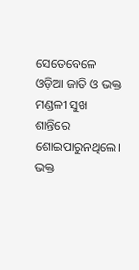ସେତେବେଳେ ଓଡ଼ିଆ ଜାତି ଓ ଭକ୍ତ ମଣ୍ଡଳୀ ସୁଖ ଶାନ୍ତିରେ ଶୋଇପାରୁନଥିଲେ। ଭକ୍ତ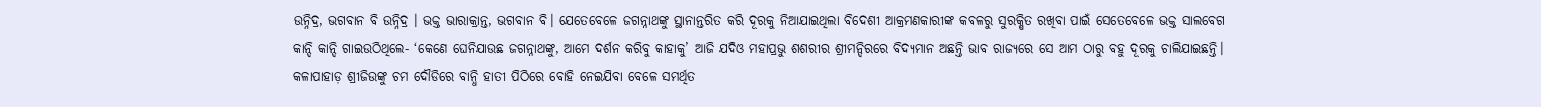ଉନ୍ନିଦ୍ର, ଭଗବାନ ବି ଉନ୍ନିଦ୍ର । ଭକ୍ତ ଭାରାକ୍ରାନ୍ତ, ଭଗବାନ ବି। ଯେତେବେଳେ ଜଗନ୍ନାଥଙ୍କୁ ସ୍ଥାନାନ୍ତରିତ କରି ଦୂରକୁ ନିଆଯାଇଥିଲା ବିଦେଶୀ ଆକ୍ରମଣକାରୀଙ୍କ କବଳରୁ ସୁରକ୍ଷିତ ରଖିବା ପାଇଁ ସେତେବେଳେ ଭକ୍ତ ସାଲବେଗ କାନ୍ଦି କାନ୍ଦି ଗାଇଉଠିଥିଲେ- ‘କେଣେ ଘେନିଯାଉଛ ଜଗନ୍ନାଥଙ୍କୁ, ଆମେ ଦର୍ଶନ କରିବୁ କାହାକୁ’ ଆଜି ଯଦିଓ ମହାପ୍ରଭୁ ଶଶରୀର ଶ୍ରୀମନ୍ଦିରରେ ବିଦ୍ୟମାନ ଅଛନ୍ତି ଭାବ ରାଜ୍ୟରେ ସେ ଆମ ଠାରୁ ବହୁ ଦୂରକୁ ଚାଲିଯାଇଛନ୍ତି। କଳାପାହାଡ଼ ଶ୍ରୀଜିଉଙ୍କୁ ଚମ ଦୌଡିରେ ବାନ୍ଧି ହାତୀ ପିଠିରେ ବୋହି ନେଇଯିବା ବେଳେ ସମର୍ଥିତ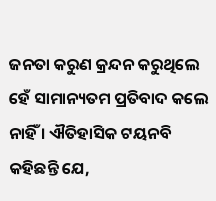ଜନତା କରୁଣ କ୍ରନ୍ଦନ କରୁଥିଲେ ହେଁ ସାମାନ୍ୟତମ ପ୍ରତିବାଦ କଲେ ନାହିଁ । ଐତିହାସିକ ଟୟନବି କହିଛନ୍ତି ଯେ,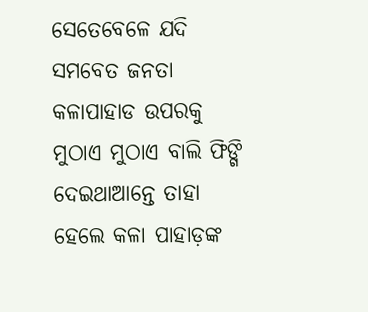ସେତେବେଳେ ଯଦି ସମବେତ ଜନତା କଳାପାହାଡ ଉପରକୁ ମୁଠାଏ ମୁଠାଏ ବାଲି ଫିଙ୍ଗି ଦେଇଥାଆନ୍ତେ ତାହା ହେଲେ କଳା ପାହାଡ଼ଙ୍କ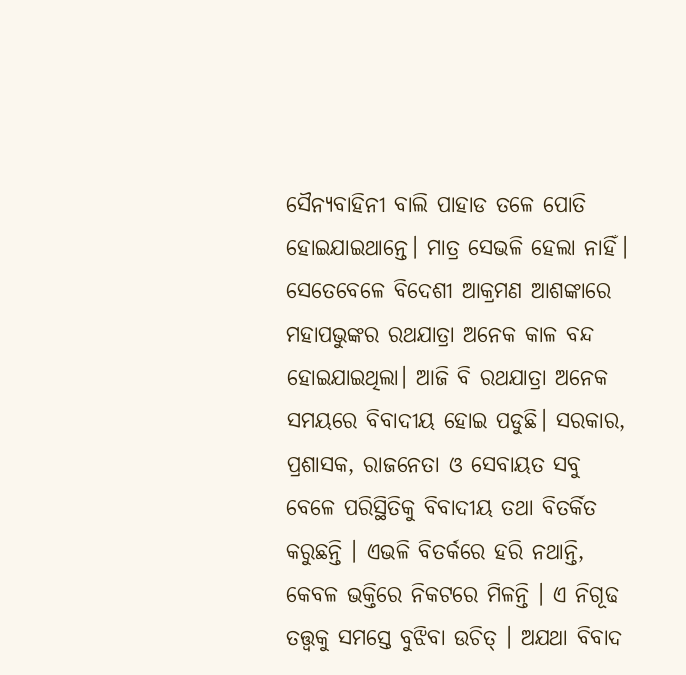ସୈନ୍ୟବାହିନୀ ବାଲି ପାହାଡ ତଳେ ପୋତି ହୋଇଯାଇଥାନ୍ତେ। ମାତ୍ର ସେଭଳି ହେଲା ନାହିଁ। ସେତେବେଳେ ବିଦେଶୀ ଆକ୍ରମଣ ଆଶଙ୍କାରେ ମହାପଭୁଙ୍କର ରଥଯାତ୍ରା ଅନେକ କାଳ ବନ୍ଦ ହୋଇଯାଇଥିଲା। ଆଜି ବି ରଥଯାତ୍ରା ଅନେକ ସମୟରେ ବିବାଦୀୟ ହୋଇ ପଡୁଛି। ସରକାର, ପ୍ରଶାସକ, ରାଜନେତା ଓ ସେବାୟତ ସବୁ ବେଳେ ପରିସ୍ଥିତିକୁ ବିବାଦୀୟ ତଥା ବିତର୍କିତ କରୁଛନ୍ତି । ଏଭଳି ବିତର୍କରେ ହରି ନଥାନ୍ତି, କେବଳ ଭକ୍ତିରେ ନିକଟରେ ମିଳନ୍ତି । ଏ ନିଗୂଢ ତତ୍ତ୍ୱକୁ ସମସ୍ତେ ବୁଝିବା ଉଚିତ୍ । ଅଯଥା ବିବାଦ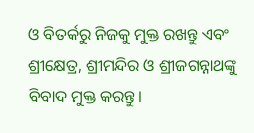ଓ ବିତର୍କରୁ ନିଜକୁ ମୁକ୍ତ ରଖନ୍ତୁ ଏବଂ ଶ୍ରୀକ୍ଷେତ୍ର, ଶ୍ରୀମନ୍ଦିର ଓ ଶ୍ରୀଜଗନ୍ନାଥଙ୍କୁ ବିବାଦ ମୁକ୍ତ କରନ୍ତୁ।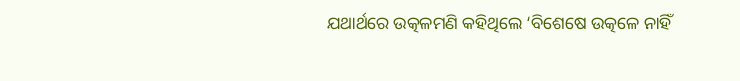ଯଥାର୍ଥରେ ଉତ୍କଳମଣି କହିଥିଲେ ‘ବିଶେଷେ ଉତ୍କଳେ ନାହିଁ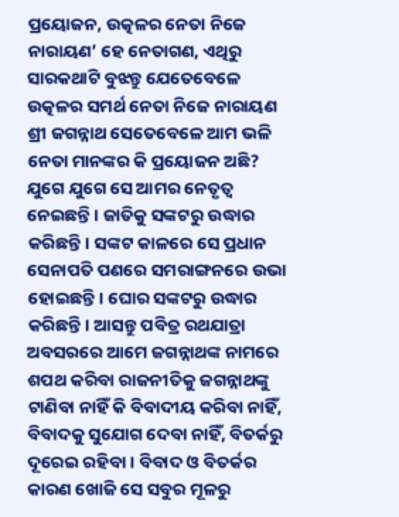ପ୍ରୟୋଜନ, ଉତ୍କଳର ନେତା ନିଜେ ନାରାୟଣ’ ହେ ନେତାଗଣ, ଏଥିରୁ ସାରକଥାଟି ବୁଝନ୍ତୁ ଯେତେବେଳେ ଉତ୍କଳର ସମର୍ଥ ନେତା ନିଜେ ନାରାୟଣ ଶ୍ରୀ ଜଗନ୍ନାଥ ସେତେବେଳେ ଆମ ଭଳି ନେତା ମାନଙ୍କର କି ପ୍ରୟୋଜନ ଅଛି? ଯୁଗେ ଯୁଗେ ସେ ଆମର ନେତୃତ୍ୱ ନେଇଛନ୍ତି । ଜାତିକୁ ସଙ୍କଟରୁ ଉଦ୍ଧାର କରିଛନ୍ତି। ସଙ୍କଟ କାଳରେ ସେ ପ୍ରଧାନ ସେନାପତି ପଣରେ ସମରାଙ୍ଗନରେ ଉଭା ହୋଇଛନ୍ତି। ଘୋର ସଙ୍କଟରୁ ଉଦ୍ଧାର କରିଛନ୍ତି। ଆସନ୍ତୁ ପବିତ୍ର ରଥଯାତ୍ରା ଅବସରରେ ଆମେ ଜଗନ୍ନାଥଙ୍କ ନାମରେ ଶପଥ କରିବା ରାଜନୀତିକୁ ଜଗନ୍ନାଥଙ୍କୁ ଟାଣିବା ନାହିଁ କି ବିବାଦୀୟ କରିବା ନାହିଁ, ବିବାଦକୁ ସୁଯୋଗ ଦେବା ନାହିଁ, ବିତର୍କରୁ ଦୂରେଇ ରହିବା । ବିବାଦ ଓ ବିତର୍କର କାରଣ ଖୋଜି ସେ ସବୁର ମୂଳରୁ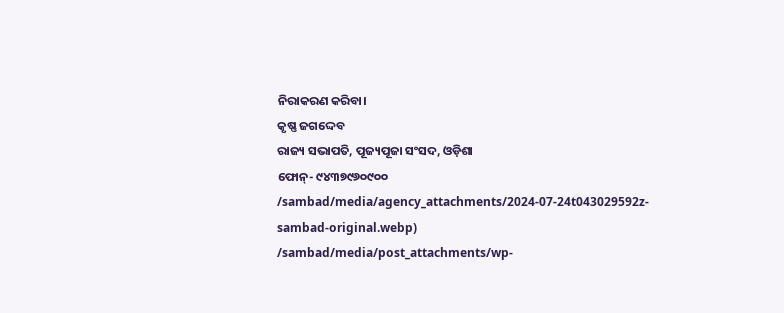ନିରାକରଣ କରିବା।
କୃଷ୍ଣ ଜଗଦ୍ଦେବ
ରାଜ୍ୟ ସଭାପତି, ପୂଜ୍ୟପୂଜା ସଂସଦ, ଓଡ଼ିଶା
ଫୋନ୍- ୯୪୩୭୯୬୦୯୦୦
/sambad/media/agency_attachments/2024-07-24t043029592z-sambad-original.webp)
/sambad/media/post_attachments/wp-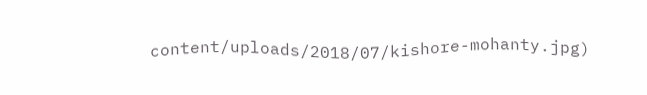content/uploads/2018/07/kishore-mohanty.jpg)